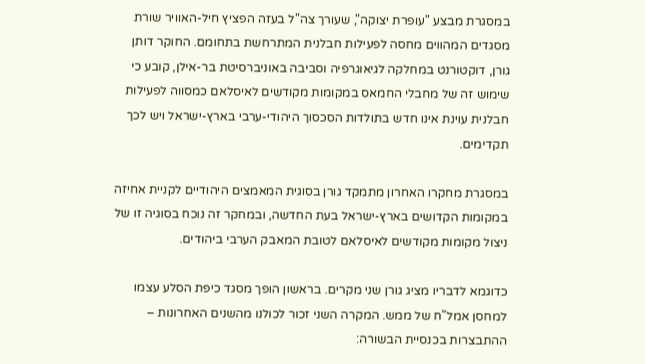במסגרת מבצע "עופרת יצוקה", שעורך צה"ל בעזה הפציץ חיל-האוויר שורת מסגדים המהווים מחסה לפעילות חבלנית המתרחשת בתחומם. החוקר דותן גורן, דוקטורנט במחלקה לגיאוגרפיה וסביבה באוניברסיטת בר-אילן, קובע כי שימוש זה של מחבלי החמאס במקומות מקודשים לאיסלאם כמסווה לפעילות חבלנית עוינת אינו חדש בתולדות הסכסוך היהודי-ערבי בארץ-ישראל ויש לכך תקדימים.

במסגרת מחקרו האחרון מתמקד גורן בסוגית המאמצים היהודיים לקניית אחיזה במקומות הקדושים בארץ-ישראל בעת החדשה, ובמחקר זה נוכח בסוגיה זו של ניצול מקומות מקודשים לאיסלאם לטובת המאבק הערבי ביהודים.

כדוגמא לדבריו מציג גורן שני מקרים. בראשון הופך מסגד כיפת הסלע עצמו למחסן אמל"ח של ממש. המקרה השני זכור לכולנו מהשנים האחרונות – ההתבצרות בכנסיית הבשורה: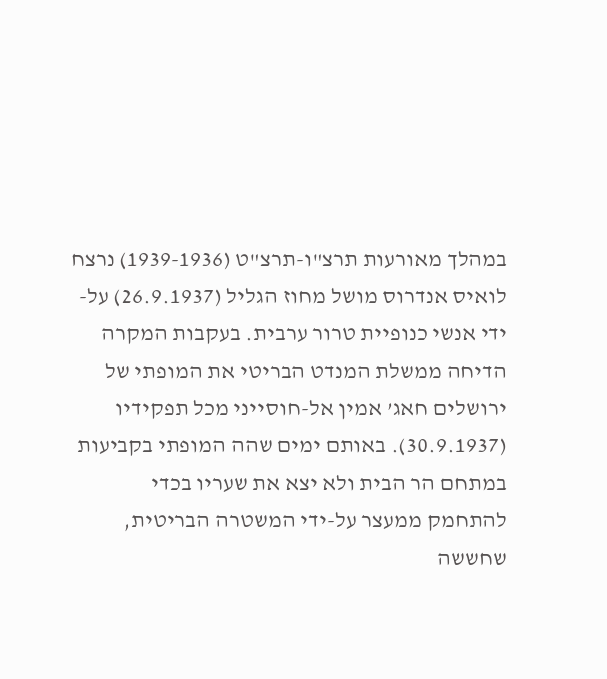במהלך מאורעות תרצ"ו-תרצ"ט (1939-1936) נרצח לואיס אנדרוס מושל מחוז הגליל (26.9.1937) על-ידי אנשי כנופיית טרור ערבית. בעקבות המקרה הדיחה ממשלת המנדט הבריטי את המופתי של ירושלים חאג’ אמין אל-חוסייני מכל תפקידיו (30.9.1937). באותם ימים שהה המופתי בקביעות במתחם הר הבית ולא יצא את שעריו בכדי להתחמק ממעצר על-ידי המשטרה הבריטית, שחששה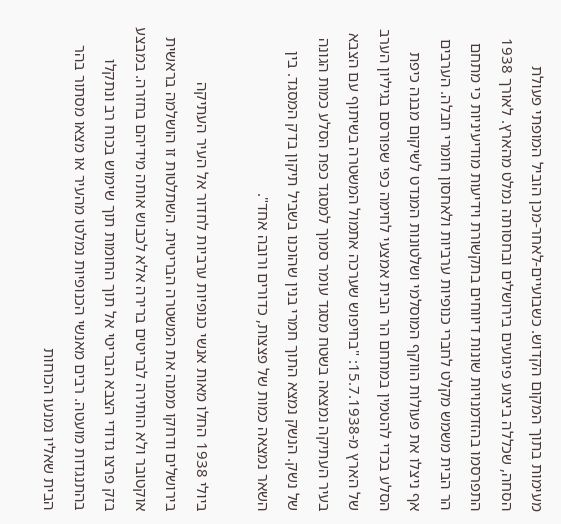מעימות בתוך המקום הקדוש. כשבועיים-לאחר-מכן הוביל המופתי פעולת הסחה, שכללה ביצוע פיגועים בירושלים ובחסותה נמלט מהארץ. לאורך 1938 התפרסמו בהזדמנויות שונות דיווחים בתקשורת וידיעות מודיעיניות כי מתחם הר הבית משמש מקלט לחברי כנופיות ערביות ולאחסון חומרי חבלה. הערבים אף ניצלו את פעולות הווקף המוסלמי ושלטונות המנדט לשיקום מבנה כיפת הסלע בכדי להטמין במתחם הר הבית אמצעי לחימה כפי שפורסם בגיליון הערב של הארץ מ-15.7.1938: "בחיפוש שערכה אתמול המשטרה בשיתוף עם הצבא בעיר העתיקה נמצאה בשטח מסגד עומר סמוך למסגד כפת הסלע כמות הגונה של נשק. הנשק נמצא התוך חמרי בנין שהוכנו בשביל תיקון בדק המסגד. בין השאר נמצאה כמות של פצצות, כדורים ורובה אחד".

ביולי 1938 החלו מאות אנשי כנופיות ערביות לחדור אל העיר העתיקה בירושלים ודחקו ממנה את המשטרה הבריטית. השתלטות זו הושלמה בראשית אוקטובר ולא הותירה לבריטים ברירה אלא לכבוש אותה מידיהם בחזרה. במבצע בזק פרצו גדודי הצבא הבריטי אל תוך החומות תוך שימוש בכוח רב ונתקלו בהתנגדות מועטה. רבים מאנשי הכנופיות נמלטו מהעיר או מצאו מסתור בהר הבית שאליו נמנעו הכוחות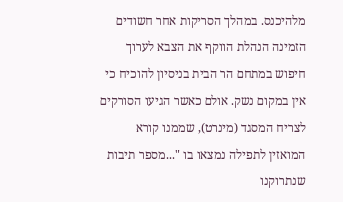מלהיכנס. במהלך הסריקות אחר חשודים הזמינה הנהלת הווקף את הצבא לערוך חיפוש במתחם הר הבית בניסיון להוכיח כי אין במקום נשק. אולם כאשר הגיעו הסורקים לצריח המסגד (מינרט), שממנו קורא המואזין לתפילה נמצאו בו "...מספר תיבות שנתרוקנו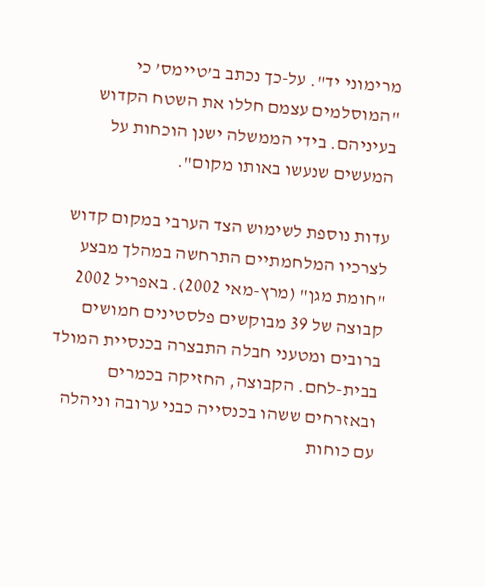מרימוני יד". על-כך נכתב ב’טיימס’ כי "המוסלמים עצמם חללו את השטח הקדוש בעיניהם. בידי הממשלה ישנן הוכחות על המעשים שנעשו באותו מקום".

עדות נוספת לשימוש הצד הערבי במקום קדוש לצרכיו המלחמתיים התרחשה במהלך מבצע "חומת מגן" (מרץ-מאי 2002). באפריל 2002 קבוצה של 39 מבוקשים פלסטינים חמושים ברובים ומטעני חבלה התבצרה בכנסיית המולד בבית-לחם. הקבוצה, החזיקה בכמרים ובאזרחים ששהו בכנסייה כבני ערובה וניהלה עם כוחות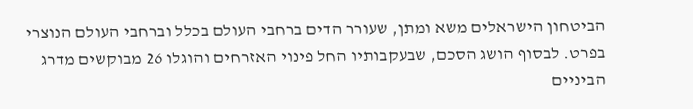הביטחון הישראלים משא ומתן, שעורר הדים ברחבי העולם בכלל וברחבי העולם הנוצרי בפרט. לבסוף הושג הסכם, שבעקבותיו החל פינוי האזרחים והוגלו 26 מבוקשים מדרג הביניים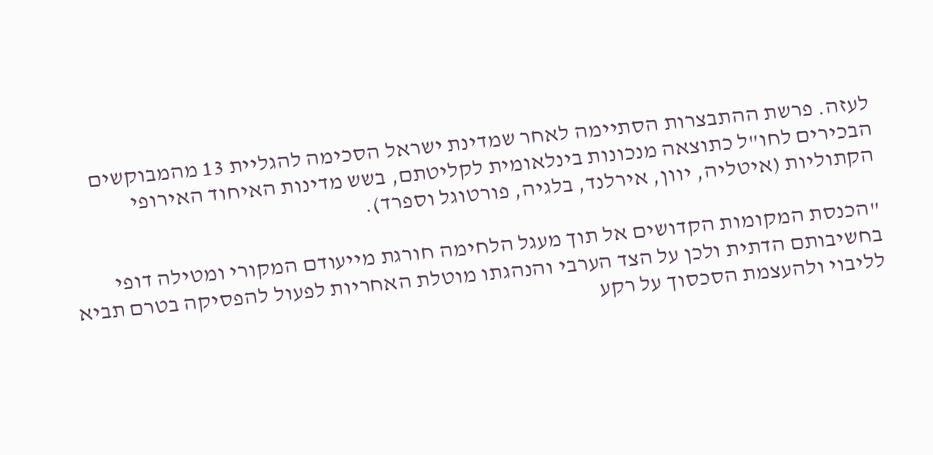לעזה. פרשת ההתבצרות הסתיימה לאחר שמדינת ישראל הסכימה להגליית 13 מהמבוקשים הבכירים לחו"ל כתוצאה מנכונות בינלאומית לקליטתם, בשש מדינות האיחוד האירופי הקתוליות (איטליה, יוון, אירלנד, בלגיה, פורטוגל וספרד).

"הכנסת המקומות הקדושים אל תוך מעגל הלחימה חורגת מייעודם המקורי ומטילה דופי בחשיבותם הדתית ולכן על הצד הערבי והנהגתו מוטלת האחריות לפעול להפסיקה בטרם תביא לליבוי ולהעצמת הסכסוך על רקע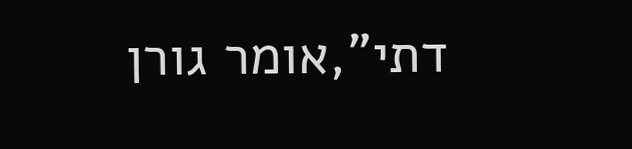דתי",אומר גורן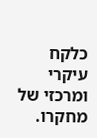כלקח עיקרי ומרכזי של מחקרו.